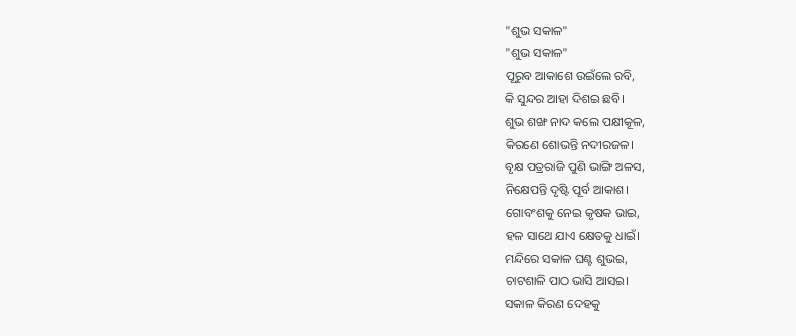"ଶୁଭ ସକାଳ"
"ଶୁଭ ସକାଳ"
ପୂରୁବ ଆକାଶେ ଉଇଁଲେ ରବି,
କି ସୁନ୍ଦର ଆହା ଦିଶଇ ଛବି।
ଶୁଭ ଶଙ୍ଖ ନାଦ କଲେ ପକ୍ଷୀକୂଳ,
କିରଣେ ଶୋଭନ୍ତି ନଦୀରଜଳ।
ବୃକ୍ଷ ପତ୍ରରାଜି ପୁଣି ଭାଙ୍ଗି ଅଳସ,
ନିକ୍ଷେପନ୍ତି ଦୃଷ୍ଟି ପୂର୍ବ ଆକାଶ।
ଗୋବଂଶକୁ ନେଇ କୃଷକ ଭାଇ,
ହଳ ସାଥେ ଯାଏ କ୍ଷେତକୁ ଧାଇଁ।
ମନ୍ଦିରେ ସକାଳ ଘଣ୍ଟ ଶୁଭଇ,
ଚାଟଶାଳି ପାଠ ଭାସି ଆସଇ।
ସକାଳ କିରଣ ଦେହକୁ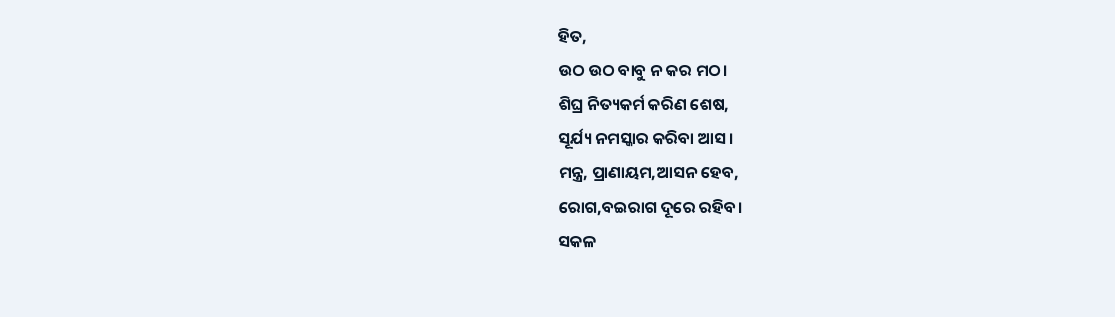ହିତ,
ଉଠ ଉଠ ବାବୁ ନ କର ମଠ।
ଶିଘ୍ର ନିତ୍ୟକର୍ମ କରିଣ ଶେଷ,
ସୂର୍ଯ୍ୟ ନମସ୍କାର କରିବା ଆସ।
ମନ୍ତ୍ର, ପ୍ରାଣାୟମ,ଆସନ ହେବ,
ରୋଗ,ବଇରାଗ ଦୂରେ ରହିବ।
ସକଳ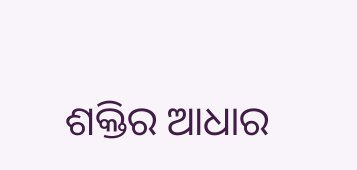ଶକ୍ତିର ଆଧାର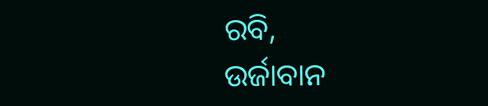ରବି,
ଉର୍ଜାବାନ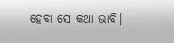ହେବା ସେ କଥା ଭାବି।